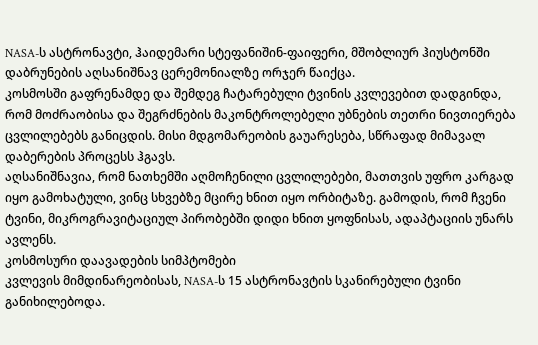NASA-ს ასტრონავტი, ჰაიდემარი სტეფანიშინ-ფაიფერი, მშობლიურ ჰიუსტონში დაბრუნების აღსანიშნავ ცერემონიალზე ორჯერ წაიქცა.
კოსმოსში გაფრენამდე და შემდეგ ჩატარებული ტვინის კვლევებით დადგინდა, რომ მოძრაობისა და შეგრძნების მაკონტროლებელი უბნების თეთრი ნივთიერება ცვლილებებს განიცდის. მისი მდგომარეობის გაუარესება, სწრაფად მიმავალ დაბერების პროცესს ჰგავს.
აღსანიშნავია, რომ ნათხემში აღმოჩენილი ცვლილებები, მათთვის უფრო კარგად იყო გამოხატული, ვინც სხვებზე მცირე ხნით იყო ორბიტაზე. გამოდის, რომ ჩვენი ტვინი, მიკროგრავიტაციულ პირობებში დიდი ხნით ყოფნისას, ადაპტაციის უნარს ავლენს.
კოსმოსური დაავადების სიმპტომები
კვლევის მიმდინარეობისას, NASA-ს 15 ასტრონავტის სკანირებული ტვინი განიხილებოდა.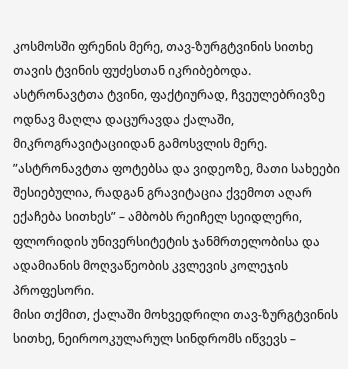კოსმოსში ფრენის მერე, თავ-ზურგტვინის სითხე თავის ტვინის ფუძესთან იკრიბებოდა. ასტრონავტთა ტვინი, ფაქტიურად, ჩვეულებრივზე ოდნავ მაღლა დაცურავდა ქალაში, მიკროგრავიტაციიდან გამოსვლის მერე.
”ასტრონავტთა ფოტებსა და ვიდეოზე, მათი სახეები შესიებულია, რადგან გრავიტაცია ქვემოთ აღარ ექაჩება სითხეს” – ამბობს რეიჩელ სეიდლერი, ფლორიდის უნივერსიტეტის ჯანმრთელობისა და ადამიანის მოღვაწეობის კვლევის კოლეჯის პროფესორი.
მისი თქმით, ქალაში მოხვედრილი თავ-ზურგტვინის სითხე, ნეიროოკულარულ სინდრომს იწვევს –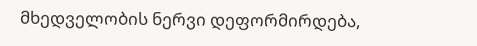მხედველობის ნერვი დეფორმირდება,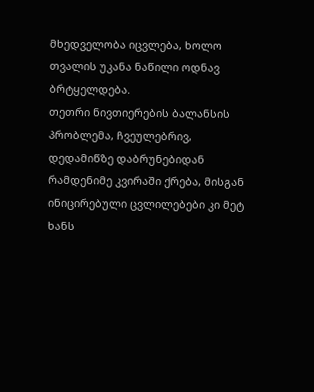მხედველობა იცვლება, ხოლო თვალის უკანა ნაწილი ოდნავ ბრტყელდება.
თეთრი ნივთიერების ბალანსის პრობლემა, ჩვეულებრივ, დედამიწზე დაბრუნებიდან რამდენიმე კვირაში ქრება, მისგან ინიცირებული ცვლილებები კი მეტ ხანს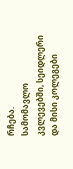რჩება.
სამომავლო კვლევებში, სეიდლერი და მისი კოლეგები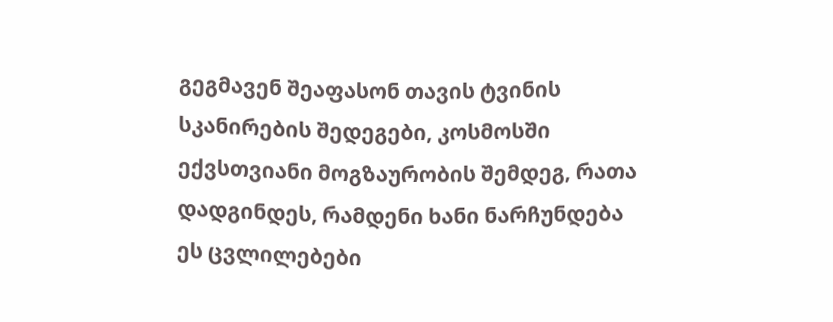გეგმავენ შეაფასონ თავის ტვინის სკანირების შედეგები, კოსმოსში ექვსთვიანი მოგზაურობის შემდეგ, რათა დადგინდეს, რამდენი ხანი ნარჩუნდება ეს ცვლილებები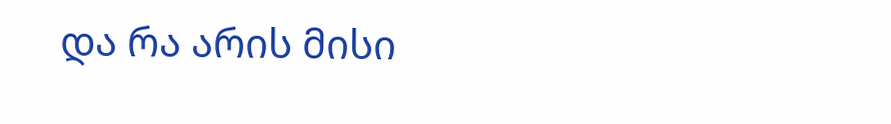და რა არის მისი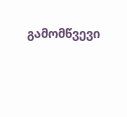გამომწვევი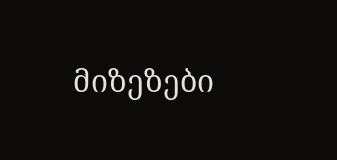მიზეზები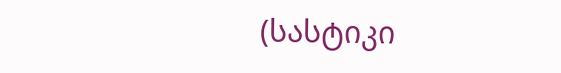(სასტიკი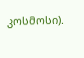კოსმოსი).